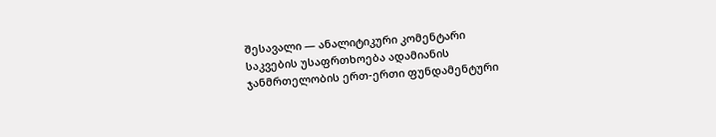შესავალი — ანალიტიკური კომენტარი
საკვების უსაფრთხოება ადამიანის ჯანმრთელობის ერთ-ერთი ფუნდამენტური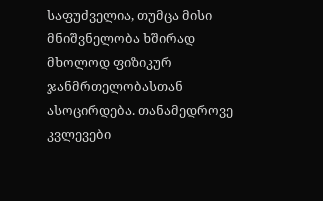საფუძველია, თუმცა მისი მნიშვნელობა ხშირად მხოლოდ ფიზიკურ ჯანმრთელობასთან ასოცირდება. თანამედროვე კვლევები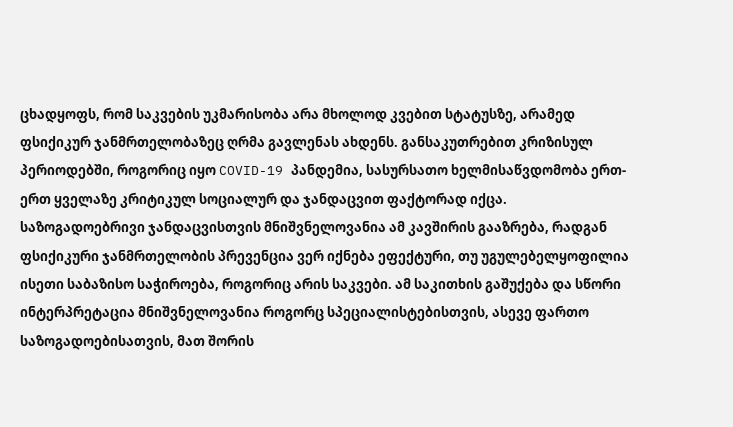ცხადყოფს, რომ საკვების უკმარისობა არა მხოლოდ კვებით სტატუსზე, არამედ ფსიქიკურ ჯანმრთელობაზეც ღრმა გავლენას ახდენს. განსაკუთრებით კრიზისულ პერიოდებში, როგორიც იყო COVID-19 პანდემია, სასურსათო ხელმისაწვდომობა ერთ-ერთ ყველაზე კრიტიკულ სოციალურ და ჯანდაცვით ფაქტორად იქცა.
საზოგადოებრივი ჯანდაცვისთვის მნიშვნელოვანია ამ კავშირის გააზრება, რადგან ფსიქიკური ჯანმრთელობის პრევენცია ვერ იქნება ეფექტური, თუ უგულებელყოფილია ისეთი საბაზისო საჭიროება, როგორიც არის საკვები. ამ საკითხის გაშუქება და სწორი ინტერპრეტაცია მნიშვნელოვანია როგორც სპეციალისტებისთვის, ასევე ფართო საზოგადოებისათვის, მათ შორის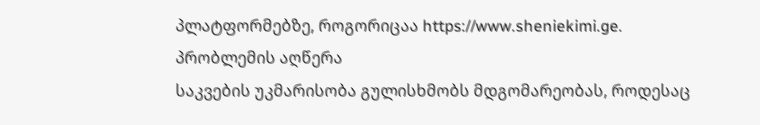პლატფორმებზე, როგორიცაა https://www.sheniekimi.ge.
პრობლემის აღწერა
საკვების უკმარისობა გულისხმობს მდგომარეობას, როდესაც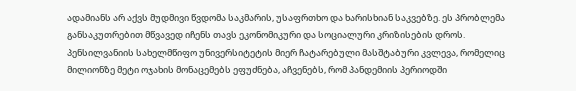ადამიანს არ აქვს მუდმივი წვდომა საკმარის, უსაფრთხო და ხარისხიან საკვებზე. ეს პრობლემა განსაკუთრებით მწვავედ იჩენს თავს ეკონომიკური და სოციალური კრიზისების დროს.
პენსილვანიის სახელმწიფო უნივერსიტეტის მიერ ჩატარებული მასშტაბური კვლევა, რომელიც მილიონზე მეტი ოჯახის მონაცემებს ეფუძნება, აჩვენებს, რომ პანდემიის პერიოდში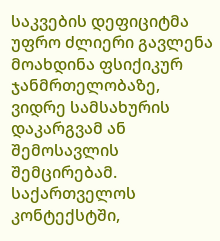საკვების დეფიციტმა უფრო ძლიერი გავლენა მოახდინა ფსიქიკურ ჯანმრთელობაზე, ვიდრე სამსახურის დაკარგვამ ან შემოსავლის შემცირებამ.
საქართველოს კონტექსტში,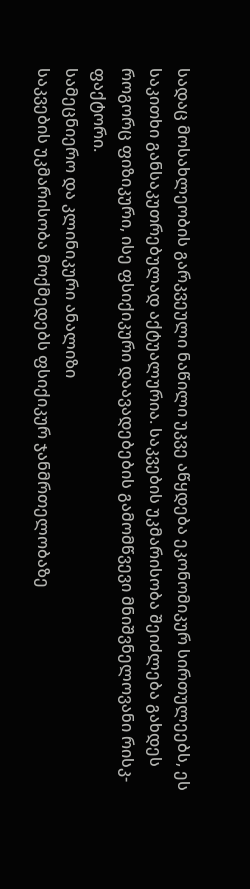სადაც მოსახლეობის გარკვეული ნაწილი უკვე აწყდება ეკონომიკურ სირთულეებს, ეს საკითხი განსაკუთრებულად აქტუალურია. საკვების უკმარისობა შეიძლება გახდეს როგორც ფიზიკური, ისე ფსიქიკური დაავადებების გამომწვევი მნიშვნელოვანი რისკ-ფაქტორი.
სამეცნიერო და კლინიკური ანალიზი
საკვების უკმარისობა მოქმედებს ფსიქიკურ ჯანმრთელობაზე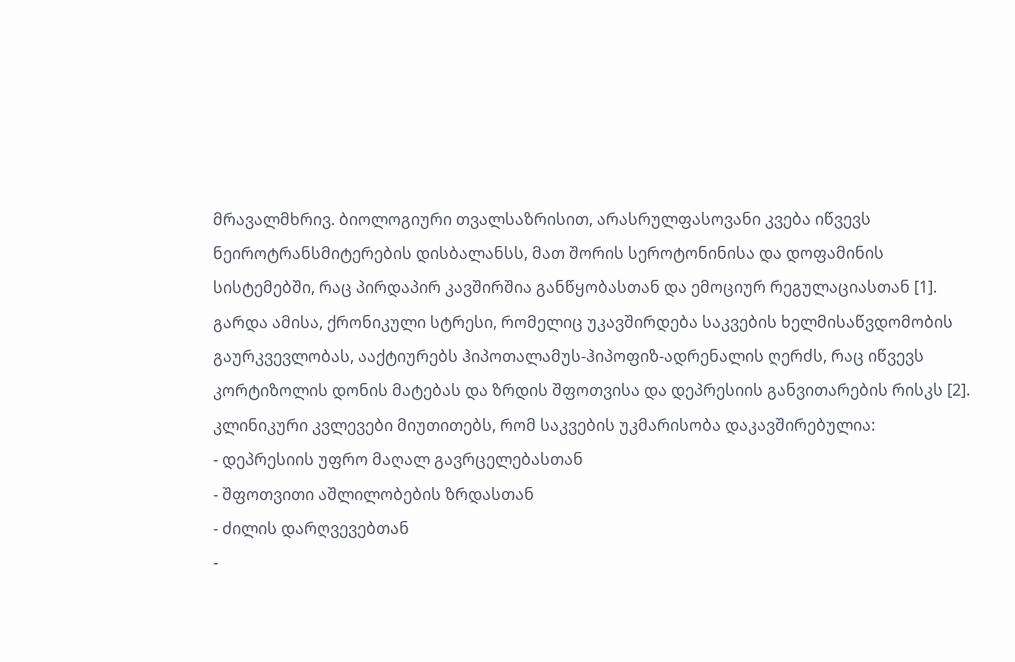მრავალმხრივ. ბიოლოგიური თვალსაზრისით, არასრულფასოვანი კვება იწვევს ნეიროტრანსმიტერების დისბალანსს, მათ შორის სეროტონინისა და დოფამინის სისტემებში, რაც პირდაპირ კავშირშია განწყობასთან და ემოციურ რეგულაციასთან [1].
გარდა ამისა, ქრონიკული სტრესი, რომელიც უკავშირდება საკვების ხელმისაწვდომობის გაურკვევლობას, ააქტიურებს ჰიპოთალამუს-ჰიპოფიზ-ადრენალის ღერძს, რაც იწვევს კორტიზოლის დონის მატებას და ზრდის შფოთვისა და დეპრესიის განვითარების რისკს [2].
კლინიკური კვლევები მიუთითებს, რომ საკვების უკმარისობა დაკავშირებულია:
- დეპრესიის უფრო მაღალ გავრცელებასთან
- შფოთვითი აშლილობების ზრდასთან
- ძილის დარღვევებთან
-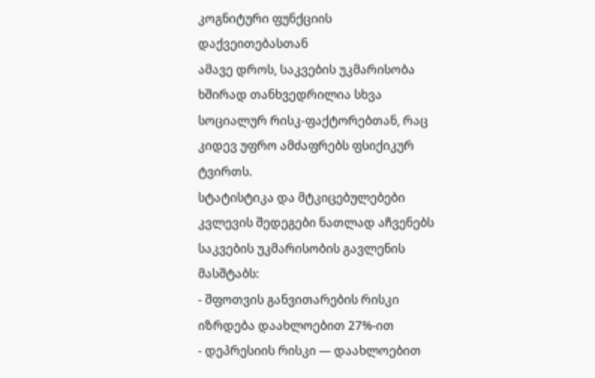კოგნიტური ფუნქციის დაქვეითებასთან
ამავე დროს, საკვების უკმარისობა ხშირად თანხვედრილია სხვა სოციალურ რისკ-ფაქტორებთან, რაც კიდევ უფრო ამძაფრებს ფსიქიკურ ტვირთს.
სტატისტიკა და მტკიცებულებები
კვლევის შედეგები ნათლად აჩვენებს საკვების უკმარისობის გავლენის მასშტაბს:
- შფოთვის განვითარების რისკი იზრდება დაახლოებით 27%-ით
- დეპრესიის რისკი — დაახლოებით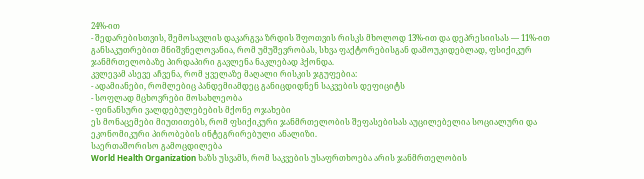24%-ით
- შედარებისთვის, შემოსავლის დაკარგვა ზრდის შფოთვის რისკს მხოლოდ 13%-ით და დეპრესიისას — 11%-ით
განსაკუთრებით მნიშვნელოვანია, რომ უმუშევრობას, სხვა ფაქტორებისგან დამოუკიდებლად, ფსიქიკურ ჯანმრთელობაზე პირდაპირი გავლენა ნაკლებად ჰქონდა.
კვლევამ ასევე აჩვენა, რომ ყველაზე მაღალი რისკის ჯგუფებია:
- ადამიანები, რომლებიც პანდემიამდეც განიცდიდნენ საკვების დეფიციტს
- სოფლად მცხოვრები მოსახლეობა
- ფინანსური ვალდებულებების მქონე ოჯახები
ეს მონაცემები მიუთითებს, რომ ფსიქიკური ჯანმრთელობის შეფასებისას აუცილებელია სოციალური და ეკონომიკური პირობების ინტეგრირებული ანალიზი.
საერთაშორისო გამოცდილება
World Health Organization ხაზს უსვამს, რომ საკვების უსაფრთხოება არის ჯანმრთელობის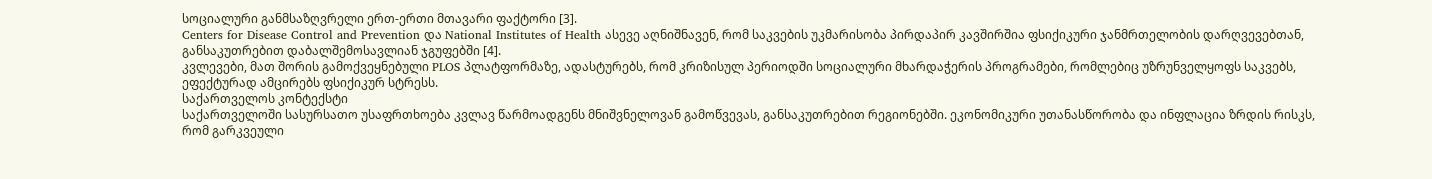სოციალური განმსაზღვრელი ერთ-ერთი მთავარი ფაქტორი [3].
Centers for Disease Control and Prevention და National Institutes of Health ასევე აღნიშნავენ, რომ საკვების უკმარისობა პირდაპირ კავშირშია ფსიქიკური ჯანმრთელობის დარღვევებთან, განსაკუთრებით დაბალშემოსავლიან ჯგუფებში [4].
კვლევები, მათ შორის გამოქვეყნებული PLOS პლატფორმაზე, ადასტურებს, რომ კრიზისულ პერიოდში სოციალური მხარდაჭერის პროგრამები, რომლებიც უზრუნველყოფს საკვებს, ეფექტურად ამცირებს ფსიქიკურ სტრესს.
საქართველოს კონტექსტი
საქართველოში სასურსათო უსაფრთხოება კვლავ წარმოადგენს მნიშვნელოვან გამოწვევას, განსაკუთრებით რეგიონებში. ეკონომიკური უთანასწორობა და ინფლაცია ზრდის რისკს, რომ გარკვეული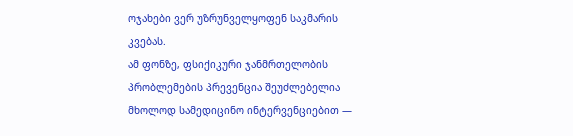ოჯახები ვერ უზრუნველყოფენ საკმარის კვებას.
ამ ფონზე, ფსიქიკური ჯანმრთელობის პრობლემების პრევენცია შეუძლებელია მხოლოდ სამედიცინო ინტერვენციებით —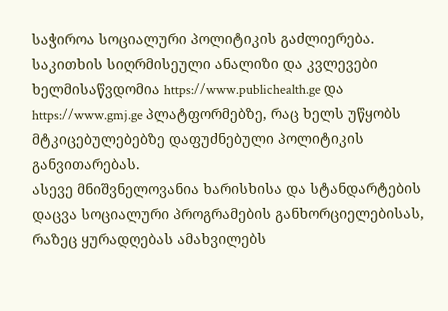საჭიროა სოციალური პოლიტიკის გაძლიერება.
საკითხის სიღრმისეული ანალიზი და კვლევები ხელმისაწვდომია https://www.publichealth.ge და https://www.gmj.ge პლატფორმებზე, რაც ხელს უწყობს მტკიცებულებებზე დაფუძნებული პოლიტიკის განვითარებას.
ასევე მნიშვნელოვანია ხარისხისა და სტანდარტების დაცვა სოციალური პროგრამების განხორციელებისას, რაზეც ყურადღებას ამახვილებს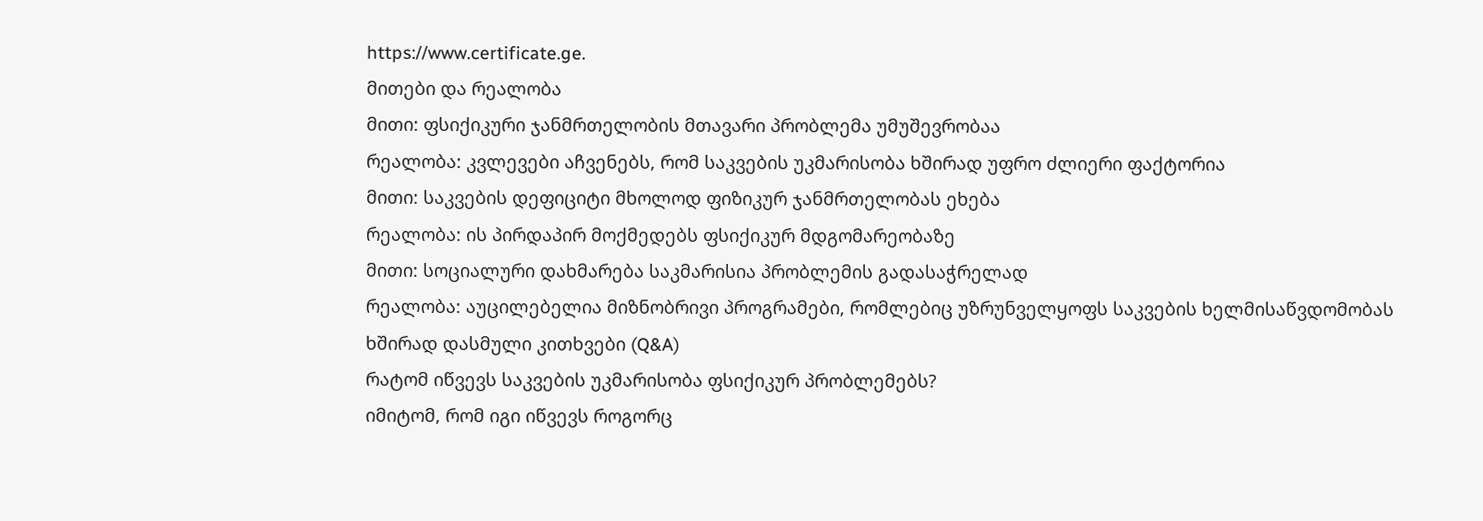https://www.certificate.ge.
მითები და რეალობა
მითი: ფსიქიკური ჯანმრთელობის მთავარი პრობლემა უმუშევრობაა
რეალობა: კვლევები აჩვენებს, რომ საკვების უკმარისობა ხშირად უფრო ძლიერი ფაქტორია
მითი: საკვების დეფიციტი მხოლოდ ფიზიკურ ჯანმრთელობას ეხება
რეალობა: ის პირდაპირ მოქმედებს ფსიქიკურ მდგომარეობაზე
მითი: სოციალური დახმარება საკმარისია პრობლემის გადასაჭრელად
რეალობა: აუცილებელია მიზნობრივი პროგრამები, რომლებიც უზრუნველყოფს საკვების ხელმისაწვდომობას
ხშირად დასმული კითხვები (Q&A)
რატომ იწვევს საკვების უკმარისობა ფსიქიკურ პრობლემებს?
იმიტომ, რომ იგი იწვევს როგორც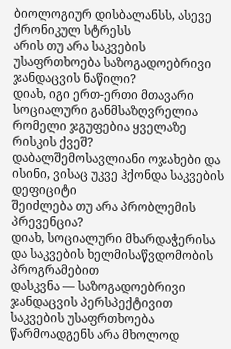ბიოლოგიურ დისბალანსს, ასევე ქრონიკულ სტრესს
არის თუ არა საკვების უსაფრთხოება საზოგადოებრივი ჯანდაცვის ნაწილი?
დიახ, იგი ერთ-ერთი მთავარი სოციალური განმსაზღვრელია
რომელი ჯგუფებია ყველაზე რისკის ქვეშ?
დაბალშემოსავლიანი ოჯახები და ისინი, ვისაც უკვე ჰქონდა საკვების დეფიციტი
შეიძლება თუ არა პრობლემის პრევენცია?
დიახ, სოციალური მხარდაჭერისა და საკვების ხელმისაწვდომობის პროგრამებით
დასკვნა — საზოგადოებრივი ჯანდაცვის პერსპექტივით
საკვების უსაფრთხოება წარმოადგენს არა მხოლოდ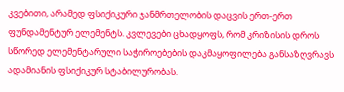კვებითი, არამედ ფსიქიკური ჯანმრთელობის დაცვის ერთ-ერთ ფუნდამენტურ ელემენტს. კვლევები ცხადყოფს, რომ კრიზისის დროს სწორედ ელემენტარული საჭიროებების დაკმაყოფილება განსაზღვრავს ადამიანის ფსიქიკურ სტაბილურობას.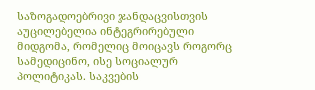საზოგადოებრივი ჯანდაცვისთვის აუცილებელია ინტეგრირებული მიდგომა, რომელიც მოიცავს როგორც სამედიცინო, ისე სოციალურ პოლიტიკას. საკვების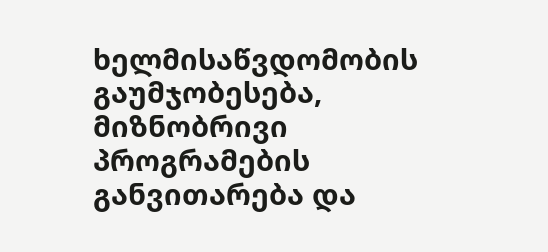ხელმისაწვდომობის გაუმჯობესება, მიზნობრივი პროგრამების განვითარება და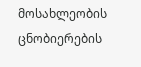მოსახლეობის ცნობიერების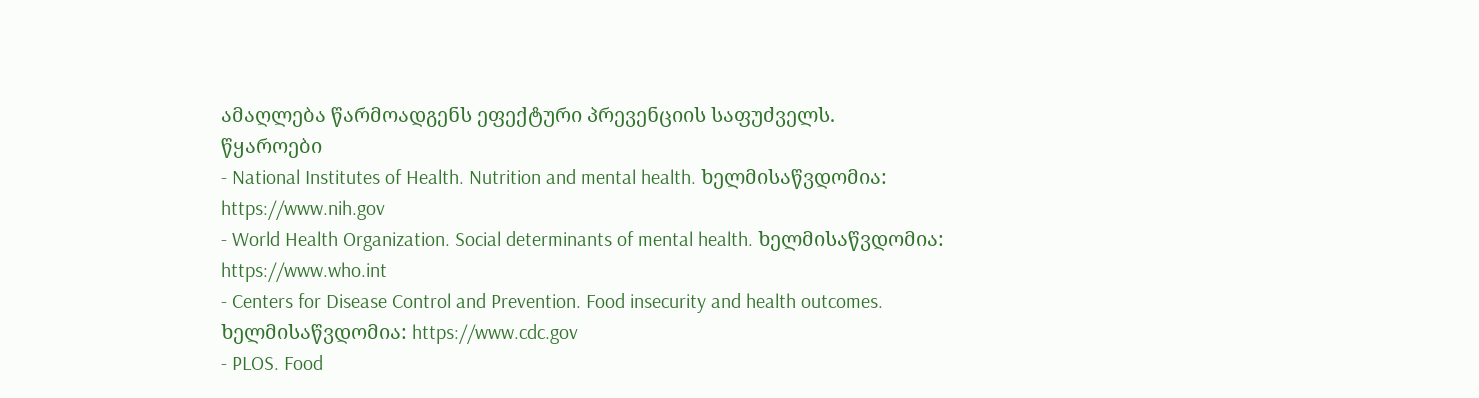ამაღლება წარმოადგენს ეფექტური პრევენციის საფუძველს.
წყაროები
- National Institutes of Health. Nutrition and mental health. ხელმისაწვდომია: https://www.nih.gov
- World Health Organization. Social determinants of mental health. ხელმისაწვდომია: https://www.who.int
- Centers for Disease Control and Prevention. Food insecurity and health outcomes. ხელმისაწვდომია: https://www.cdc.gov
- PLOS. Food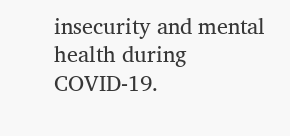insecurity and mental health during COVID-19.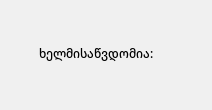ხელმისაწვდომია: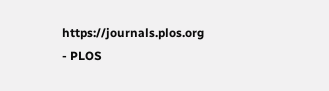https://journals.plos.org
- PLOS